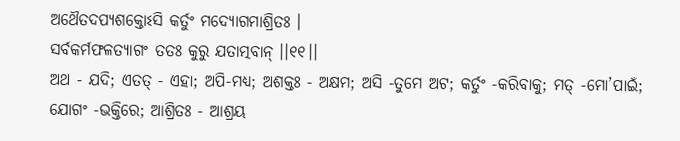ଅଥୈତଦପ୍ୟଶକ୍ତୋଽସି କର୍ତୁଂ ମଦ୍ୟୋଗମାଶ୍ରିତଃ ।
ସର୍ବକର୍ମଫଳତ୍ୟାଗଂ ତତଃ କୁରୁ ଯତାତ୍ମବାନ୍ ।।୧୧।।
ଅଥ - ଯଦି; ଏତତ୍ - ଏହା; ଅପି-ମଧ୍ୟ; ଅଶକ୍ତଃ - ଅକ୍ଷମ; ଅସି -ତୁମେ ଅଟ; କର୍ତୁଂ -କରିବାକୁ; ମତ୍ -ମୋ’ପାଇଁ; ଯୋଗଂ -ଭକ୍ତିରେ; ଆଶ୍ରିତଃ - ଆଶ୍ରୟ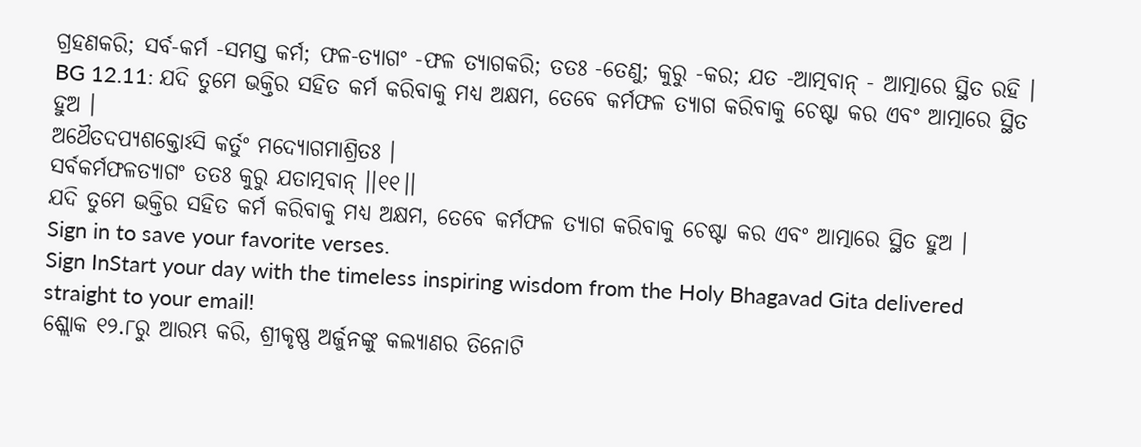ଗ୍ରହଣକରି; ସର୍ବ-କର୍ମ -ସମସ୍ତ କର୍ମ; ଫଳ-ତ୍ୟାଗଂ -ଫଳ ତ୍ୟାଗକରି; ତତଃ -ତେଣୁ; କୁରୁ -କର; ଯତ -ଆତ୍ମବାନ୍ - ଆତ୍ମାରେ ସ୍ଥିତ ରହି ।
BG 12.11: ଯଦି ତୁମେ ଭକ୍ତିର ସହିତ କର୍ମ କରିବାକୁ ମଧ୍ୟ ଅକ୍ଷମ, ତେବେ କର୍ମଫଳ ତ୍ୟାଗ କରିବାକୁ ଚେଷ୍ଟା କର ଏବଂ ଆତ୍ମାରେ ସ୍ଥିତ ହୁଅ ।
ଅଥୈତଦପ୍ୟଶକ୍ତୋଽସି କର୍ତୁଂ ମଦ୍ୟୋଗମାଶ୍ରିତଃ ।
ସର୍ବକର୍ମଫଳତ୍ୟାଗଂ ତତଃ କୁରୁ ଯତାତ୍ମବାନ୍ ।।୧୧।।
ଯଦି ତୁମେ ଭକ୍ତିର ସହିତ କର୍ମ କରିବାକୁ ମଧ୍ୟ ଅକ୍ଷମ, ତେବେ କର୍ମଫଳ ତ୍ୟାଗ କରିବାକୁ ଚେଷ୍ଟା କର ଏବଂ ଆତ୍ମାରେ ସ୍ଥିତ ହୁଅ ।
Sign in to save your favorite verses.
Sign InStart your day with the timeless inspiring wisdom from the Holy Bhagavad Gita delivered straight to your email!
ଶ୍ଲୋକ ୧୨.୮ରୁ ଆରମ୍ଭ କରି, ଶ୍ରୀକୃଷ୍ଣ ଅର୍ଜୁନଙ୍କୁ କଲ୍ୟାଣର ତିନୋଟି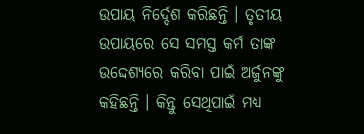ଉପାୟ ନିର୍ଦ୍ଦେଶ କରିଛନ୍ତି । ତୃତୀୟ ଉପାୟରେ ସେ ସମସ୍ତ କର୍ମ ତାଙ୍କ ଉଦ୍ଦେଶ୍ୟରେ କରିବା ପାଇଁ ଅର୍ଜୁନଙ୍କୁ କହିଛନ୍ତି । କିନ୍ତୁ ସେଥିପାଇଁ ମଧ୍ୟ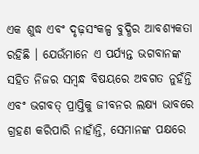ଏକ ଶୁଦ୍ଧ ଏବଂ ଦୃଢ଼ସଂକଳ୍ପ ବୁଦ୍ଧିର ଆବଶ୍ୟକତା ରହିଛି । ଯେଉଁମାନେ ଏ ପର୍ଯ୍ୟନ୍ତ ଭଗବାନଙ୍କ ସହିତ ନିଜର ସମ୍ବନ୍ଧ ବିଷୟରେ ଅବଗତ ନୁହଁନ୍ତି ଏବଂ ଭଗବତ୍ ପ୍ରାପ୍ତିକୁ ଜୀବନର ଲକ୍ଷ୍ୟ ଭାବରେ ଗ୍ରହଣ କରିପାରି ନାହାଁନ୍ତି, ସେମାନଙ୍କ ପକ୍ଷରେ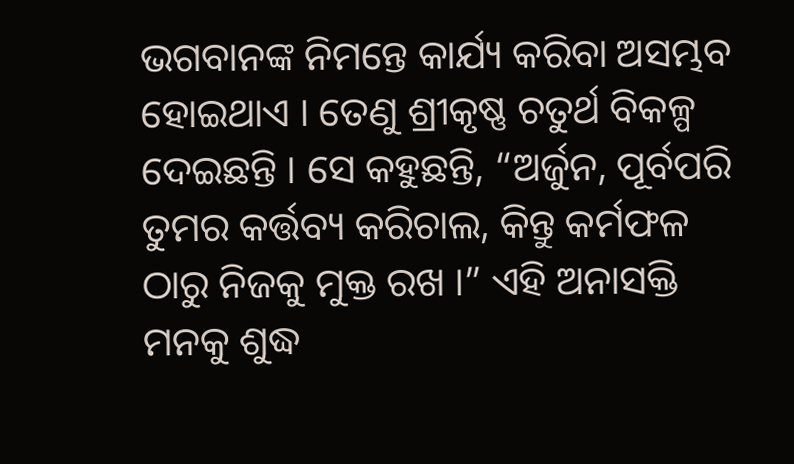ଭଗବାନଙ୍କ ନିମନ୍ତେ କାର୍ଯ୍ୟ କରିବା ଅସମ୍ଭବ ହୋଇଥାଏ । ତେଣୁ ଶ୍ରୀକୃଷ୍ଣ ଚତୁର୍ଥ ବିକଳ୍ପ ଦେଇଛନ୍ତି । ସେ କହୁଛନ୍ତି, “ଅର୍ଜୁନ, ପୂର୍ବପରି ତୁମର କର୍ତ୍ତବ୍ୟ କରିଚାଲ, କିନ୍ତୁ କର୍ମଫଳ ଠାରୁ ନିଜକୁ ମୁକ୍ତ ରଖ ।” ଏହି ଅନାସକ୍ତି ମନକୁ ଶୁଦ୍ଧ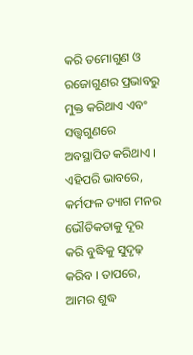କରି ତମୋଗୁଣ ଓ ରଜୋଗୁଣର ପ୍ରଭାବରୁ ମୁକ୍ତ କରିଥାଏ ଏବଂ ସତ୍ତ୍ୱଗୁଣରେ ଅବସ୍ଥାପିତ କରିଥାଏ । ଏହିପରି ଭାବରେ, କର୍ମଫଳ ତ୍ୟାଗ ମନର ଭୌତିକତାକୁ ଦୂର କରି ବୁଦ୍ଧିକୁ ସୁଦୃଢ଼ କରିବ । ତାପରେ, ଆମର ଶୁଦ୍ଧ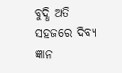ବୁଦ୍ଧି ଅତି ସହଜରେ ଦିବ୍ୟ ଜ୍ଞାନ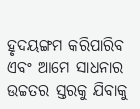ହୃଦୟଙ୍ଗମ କରିପାରିବ ଏବଂ ଆମେ ସାଧନାର ଉଚ୍ଚତର ସ୍ତରକୁ ଯିବାକୁ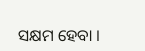ସକ୍ଷମ ହେବା ।